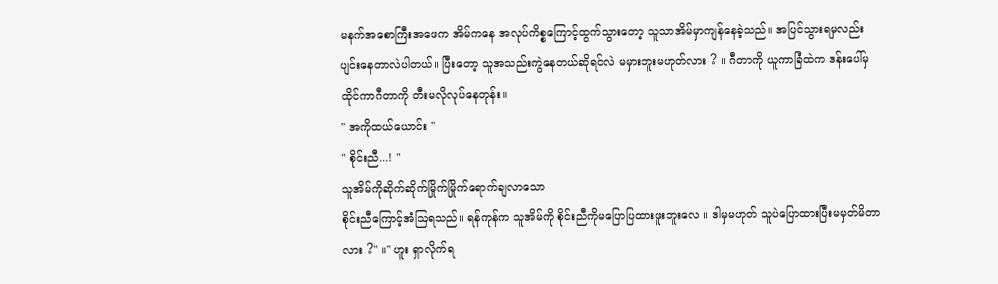မနက်အစောကြီးအဖေက အိမ်ကနေ အလုပ်ကိစ္စကြောင့်ထွက်သွားတော့ သူသာအိမ်မှာကျန်နေခဲ့သည်။ အပြင်သွားရမှလည်းပျင်းနေတာလဲပါတယ်။ ပြီးတော့ သူအသည်းကွဲနေတယ်ဆိုရင်လဲ မမှားဘူးမဟုတ်လား ? ။ ဂီတာကို ယူကာခြံထဲက ဒန်းပေါ်မှထိုင်ကာဂီတာကို တီးမလိုလုပ်နေတုန်း။
" အကိုထယ်ယောင်း "
" စိုင်းညီ...! "
သူအိမ်ကိုဆိုက်ဆိုက်မြိုက်မြိုက်ရောက်ချလာသော
စိုင်းညီကြောင့်အံဩရသည်။ ရန်ကုန်က သူအိမ်ကို စိုင်းညီကိုမပြောပြထားဖူးဘူးလေ ။ ဒါမှမဟုတ် သူပဲပြောထားပြီးမမှတ်မိတာလား ?" ။" ဟူး ရှာလိုက်ရ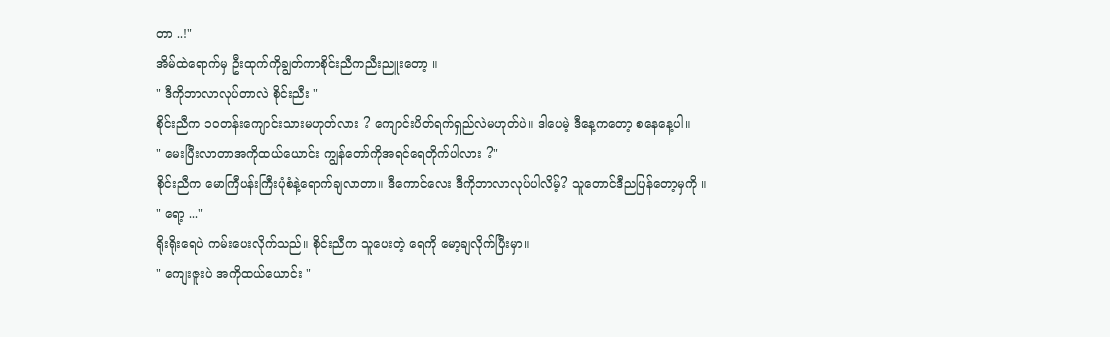တာ ..!"
အိမ်ထဲရောက်မှ ဦးထုက်ကိုချွတ်ကာစိုင်းညီကညီးညူးတော့ ။
" ဒီကိုဘာလာလုပ်တာလဲ စိုင်းညီး "
စိုင်းညီက ၁၀တန်းကျောင်းသားမဟုတ်လား ? ကျောင်းပိတ်ရက်ရှည်လဲမဟုတ်ပဲ။ ဒါပေမဲ့ ဒီနေ့ကတော့ စနေနေ့ပါ။
" မေးပြီးလာတာအကိုထယ်ယောင်း ကျွန်တော်ကိုအရင်ရေတိုက်ပါလား ?"
စိုင်းညီက မောကြီပန်းကြီးပုံစံနဲ့ရောက်ချလာတာ။ ဒီကောင်လေး ဒီကိုဘာလာလုပ်ပါလိမ့်? သူတောင်ဒီညပြန်တော့မှကို ။
" ရော့ ..."
ရိုးရိုးရေပဲ ကမ်းပေးလိုက်သည်။ စိုင်းညီက သူပေးတဲ့ ရေကို မော့ချလိုက်ပြီးမှာ။
" ကျေးဇူးပဲ အကိုထယ်ယောင်း "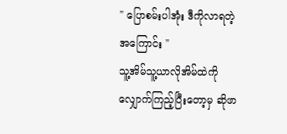" ပြောစမ်းပါအုံး ဒီကိုလာရတဲ့အကြောင်း "
သူ့အိမ်သူ့ယာလိုအိမ်ထဲကိုလျှောက်ကြည့်ပြီးတော့မှ ဆိုဖာ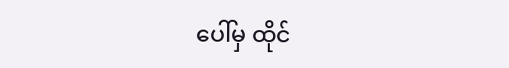ပေါ်မှ ထိုင်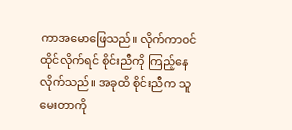ကာအမောဖြေသည်။ လိုက်ကာ၀င်ထိုင်လိုက်ရင် စိုင်းညီကို ကြည့်နေလိုက်သည်။ အခုထိ စိုင်းညီက သူမေးတာကို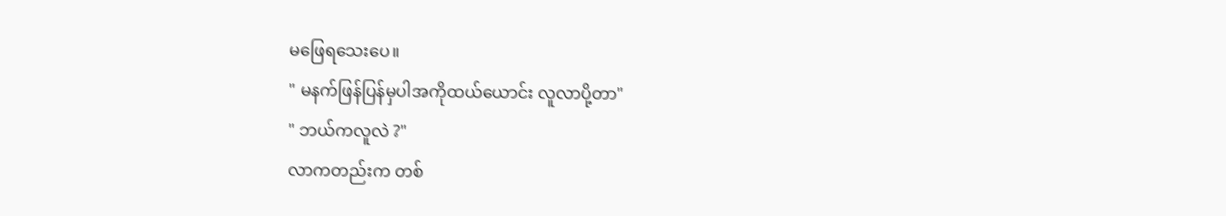မဖြေရသေးပေ။
" မနက်ဖြန်ပြန်မှပါအကိုထယ်ယောင်း လူလာပို့တာ"
" ဘယ်ကလူလဲ ?"
လာကတည်းက တစ်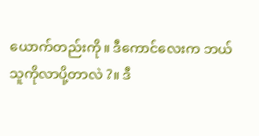ယောက်တည်းကို။ ဒီကောင်လေးက ဘယ်သူကိုလာပို့တာလဲ ?။ ဒီ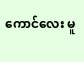ကောင်လေး မူ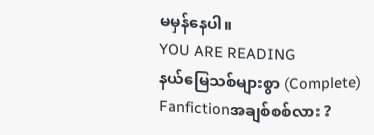မမှန်နေပါ။
YOU ARE READING
နယ်မြေသစ်များစွာ (Complete)
Fanfictionအချစ်စစ်လား ?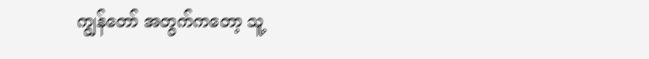ကျွန်တော် အတွက်ကတော့ သူ့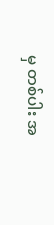မှ တစ်ပါး အ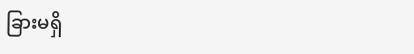ခြားမရှိ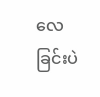လေခြင်းပဲ